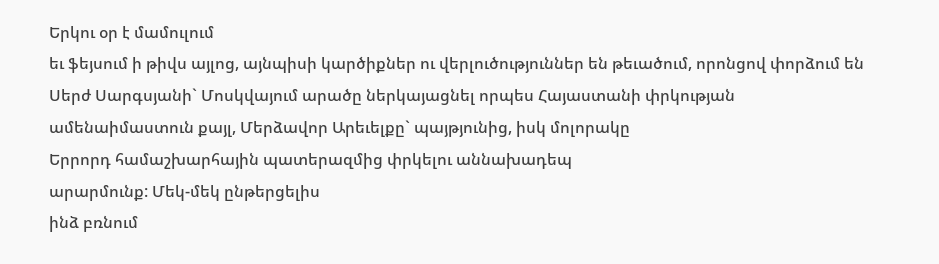Երկու օր է մամուլում
եւ ֆեյսում ի թիվս այլոց, այնպիսի կարծիքներ ու վերլուծություններ են թեւածում, որոնցով փորձում են Սերժ Սարգսյանի` Մոսկվայում արածը ներկայացնել որպես Հայաստանի փրկության
ամենաիմաստուն քայլ, Մերձավոր Արեւելքը` պայթյունից, իսկ մոլորակը
Երրորդ համաշխարհային պատերազմից փրկելու աննախադեպ
արարմունք: Մեկ-մեկ ընթերցելիս
ինձ բռնում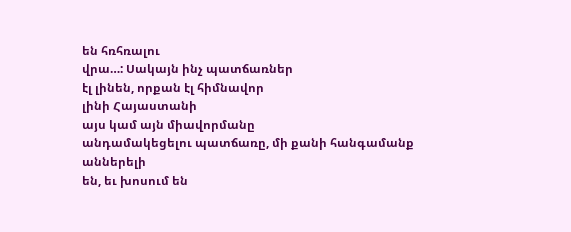են հռհռալու
վրա…: Սակայն ինչ պատճառներ
էլ լինեն, որքան էլ հիմնավոր
լինի Հայաստանի
այս կամ այն միավորմանը
անդամակեցելու պատճառը, մի քանի հանգամանք
աններելի
են, եւ խոսում են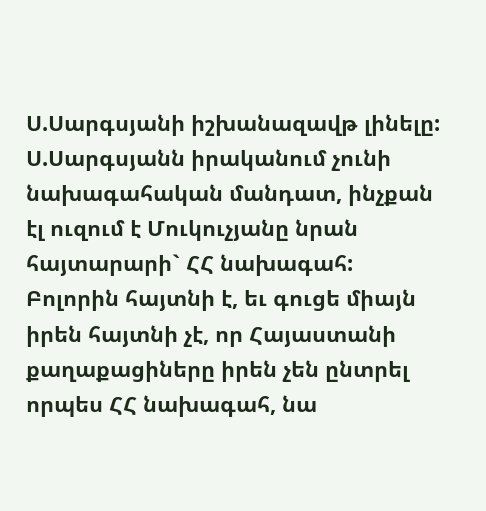Ս.Սարգսյանի իշխանազավթ լինելը:
Ս.Սարգսյանն իրականում չունի նախագահական մանդատ, ինչքան էլ ուզում է Մուկուչյանը նրան հայտարարի` ՀՀ նախագահ:
Բոլորին հայտնի է, եւ գուցե միայն իրեն հայտնի չէ, որ Հայաստանի քաղաքացիները իրեն չեն ընտրել որպես ՀՀ նախագահ, նա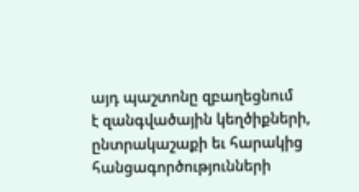այդ պաշտոնը զբաղեցնում
է զանգվածային կեղծիքների, ընտրակաշաքի եւ հարակից հանցագործությունների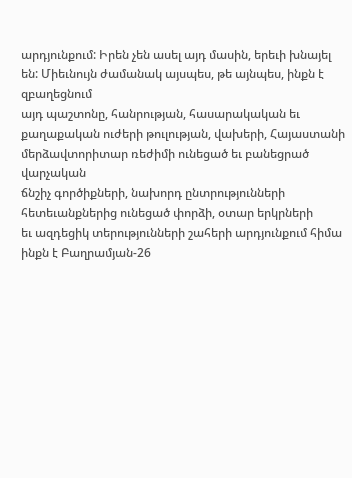արդյունքում: Իրեն չեն ասել այդ մասին, երեւի խնայել են: Միեւնույն ժամանակ այսպես, թե այնպես, ինքն է զբաղեցնում
այդ պաշտոնը, հանրության, հասարակական եւ քաղաքական ուժերի թուլության, վախերի, Հայաստանի մերձավտորիտար ռեժիմի ունեցած եւ բանեցրած
վարչական
ճնշիչ գործիքների, նախորդ ընտրությունների հետեւանքներից ունեցած փորձի, օտար երկրների
եւ ազդեցիկ տերությունների շահերի արդյունքում հիմա ինքն է Բաղրամյան-26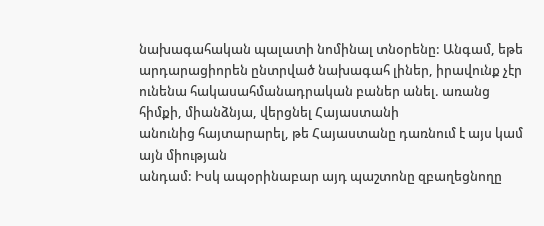նախագահական պալատի նոմինալ տնօրենը: Անգամ, եթե արդարացիորեն ընտրված նախագահ լիներ, իրավունք չէր ունենա հակասահմանադրական բաներ անել. առանց հիմքի, միանձնյա, վերցնել Հայաստանի
անունից հայտարարել, թե Հայաստանը դառնում է այս կամ այն միության
անդամ: Իսկ ապօրինաբար այդ պաշտոնը զբաղեցնողը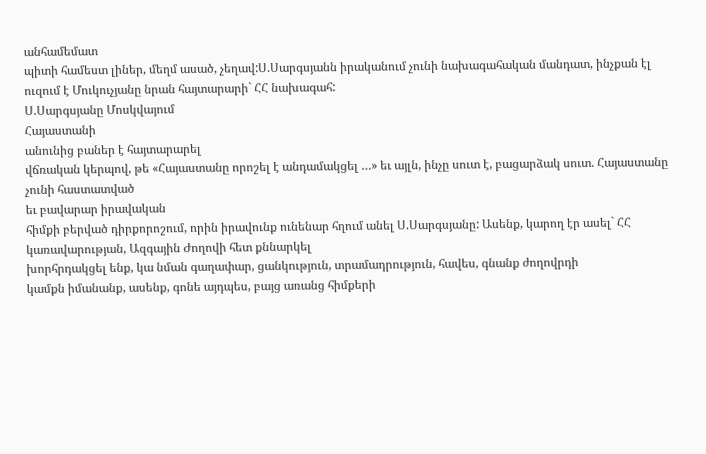անհամեմատ
պիտի համեստ լիներ, մեղմ ասած, չեղավ:Ս.Սարգսյանն իրականում չունի նախագահական մանդատ, ինչքան էլ ուզում է Մուկուչյանը նրան հայտարարի` ՀՀ նախագահ:
Ս.Սարգսյանը Մոսկվայում
Հայաստանի
անունից բաներ է հայտարարել
վճռական կերպով, թե «Հայաստանը որոշել է անդամակցել …» եւ այլն, ինչը սուտ է, բացարձակ սուտ. Հայաստանը
չունի հաստատված
եւ բավարար իրավական
հիմքի բերված դիրքորոշում, որին իրավունք ունենար հղում անել Ս.Սարգսյանը: Ասենք, կարող էր ասել` ՀՀ կառավարության, Ազգային Ժողովի հետ քննարկել
խորհրդակցել ենք, կա նման գաղափար, ցանկություն, տրամադրություն, հավես, գնանք ժողովրդի
կամքն իմանանք, ասենք, գոնե այդպես, բայց առանց հիմքերի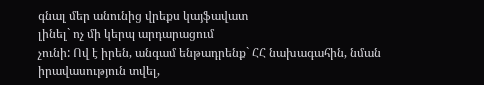գնալ մեր անունից վրեքս կայֆավատ
լինել` ոչ մի կերպ արդարացում
չունի: Ով է իրեն, անգամ ենթադրենք` ՀՀ նախագահին, նման իրավասություն տվել,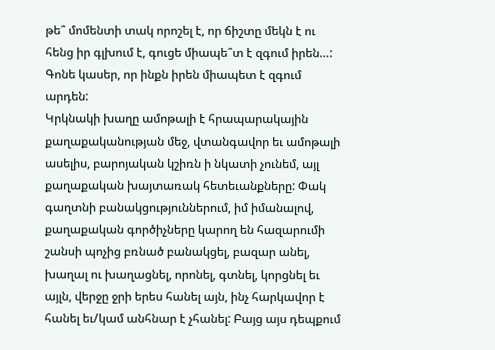թե՞ մոմենտի տակ որոշել է, որ ճիշտը մեկն է ու հենց իր գլխում է, գուցե միապե՞տ է զգում իրեն…: Գոնե կասեր, որ ինքն իրեն միապետ է զգում արդեն:
Կրկնակի խաղը ամոթալի է հրապարակային քաղաքականության մեջ, վտանգավոր եւ ամոթալի ասելիս, բարոյական կշիռն ի նկատի չունեմ, այլ քաղաքական խայտառակ հետեւանքները: Փակ գաղտնի բանակցություններում, իմ իմանալով, քաղաքական գործիչները կարող են հազարումի շանսի պոչից բռնած բանակցել, բազար անել, խաղալ ու խաղացնել, որոնել, գտնել, կորցնել եւ այլն, վերջը ջրի երես հանել այն, ինչ հարկավոր է հանել եւ/կամ անհնար է չհանել: Բայց այս դեպքում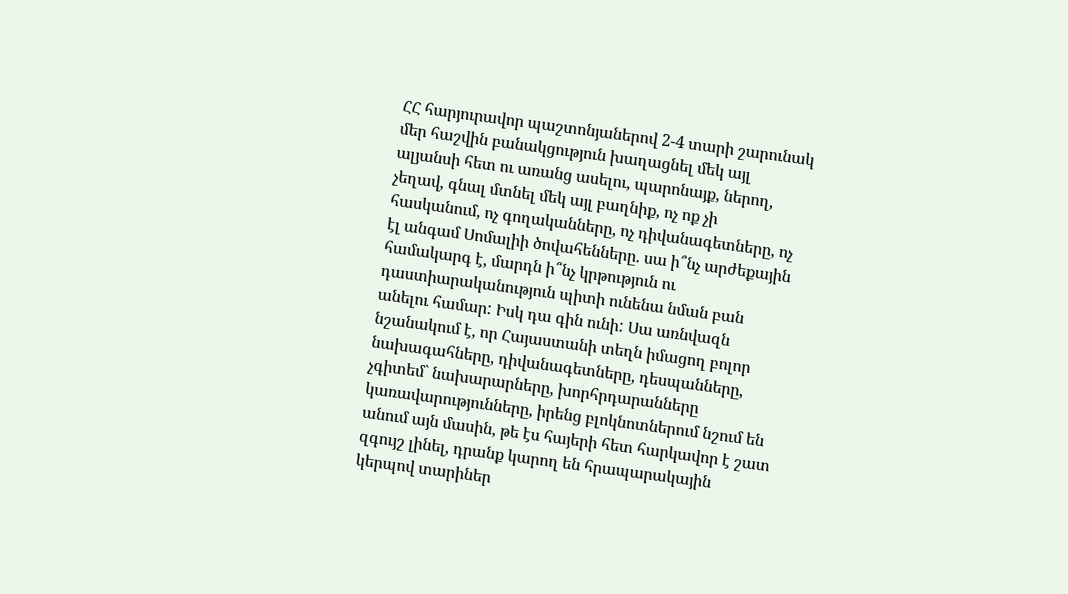ՀՀ հարյուրավոր պաշտոնյաներով 2-4 տարի շարունակ մեր հաշվին բանակցություն խաղացնել մեկ այլ ալյանսի հետ ու առանց ասելու, պարոնայք, ներող, չեղավ, գնալ մտնել մեկ այլ բաղնիք, ոչ ոք չի հասկանում, ոչ գողականները, ոչ դիվանագետները, ոչ էլ անգամ Սոմալիի ծովահենները. սա ի՞նչ արժեքային համակարգ է, մարդն ի՞նչ կրթություն ու դաստիարականություն պիտի ունենա նման բան անելու համար: Իսկ դա գին ունի: Սա առնվազն նշանակում է, որ Հայաստանի տեղն իմացող բոլոր նախագահները, դիվանագետները, դեսպանները, չգիտեմ` նախարարները, խորհրդարանները կառավարությունները, իրենց բլոկնոտներում նշում են անում այն մասին, թե էս հայերի հետ հարկավոր է շատ զգույշ լինել, դրանք կարող են հրապարակային կերպով տարիներ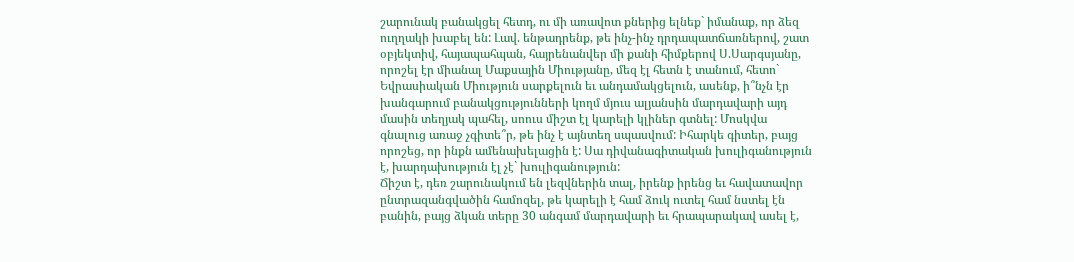շարունակ բանակցել հետդ, ու մի առավոտ քներից ելնեք` իմանաք, որ ձեզ ուղղակի խաբել են: Լավ. ենթադրենք, թե ինչ-ինչ դրդապատճառներով, շատ օբյեկտիվ, հայապահպան, հայրենանվեր մի քանի հիմքերով Ս.Սարգսյանը, որոշել էր միանալ Մաքսային Միությանը, մեզ էլ հետն է տանում, հետո` Եվրասիական Միություն սարքելուն եւ անդամակցելուն, ասենք, ի՞նչն էր խանգարում բանակցությունների կողմ մյուս ալյանսին մարդավարի այդ մասին տեղյակ պահել, սոուս միշտ էլ կարելի կլիներ գտնել: Մոսկվա գնալուց առաջ չգիտե՞ր, թե ինչ է այնտեղ սպասվում: Իհարկե գիտեր, բայց որոշեց, որ ինքն ամենախելացին է: Սա դիվանագիտական խուլիգանություն է, խարդախություն էլ չէ` խուլիգանություն:
Ճիշտ է, դեռ շարունակում են լեզվներին տալ, իրենք իրենց եւ հավատավոր ընտրազանգվածին համոզել, թե կարելի է համ ձուկ ուտել համ նստել էն բանին, բայց ձկան տերը 30 անգամ մարդավարի եւ հրապարակավ ասել է,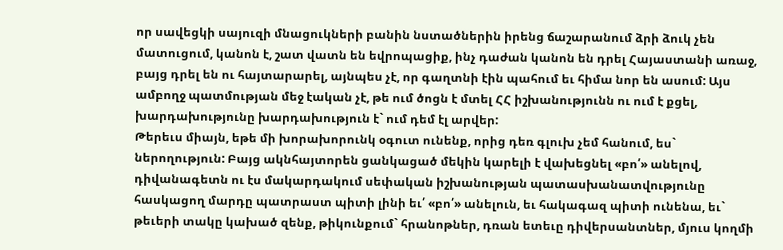որ սավեցկի սայուզի մնացուկների բանին նստածներին իրենց ճաշարանում ձրի ձուկ չեն մատուցում, կանոն է, շատ վատն են եվրոպացիք, ինչ դաժան կանոն են դրել Հայաստանի առաջ, բայց դրել են ու հայտարարել, այնպես չէ, որ գաղտնի էին պահում եւ հիմա նոր են ասում: Այս ամբողջ պատմության մեջ էական չէ, թե ում ծոցն է մտել ՀՀ իշխանությունն ու ում է քցել, խարդախությունը խարդախություն է` ում դեմ էլ արվեր:
Թերեւս միայն, եթե մի խորախորունկ օգուտ ունենք, որից դեռ գլուխ չեմ հանում, ես` ներողություն: Բայց ակնհայտորեն ցանկացած մեկին կարելի է վախեցնել «բո՛» անելով, դիվանագետն ու էս մակարդակում սեփական իշխանության պատասխանատվությունը հասկացող մարդը պատրաստ պիտի լինի եւ՛ «բո՛» անելուն, եւ հակագազ պիտի ունենա, եւ` թեւերի տակը կախած զենք, թիկունքում` հրանոթներ, դռան ետեւը դիվերսանտներ, մյուս կողմի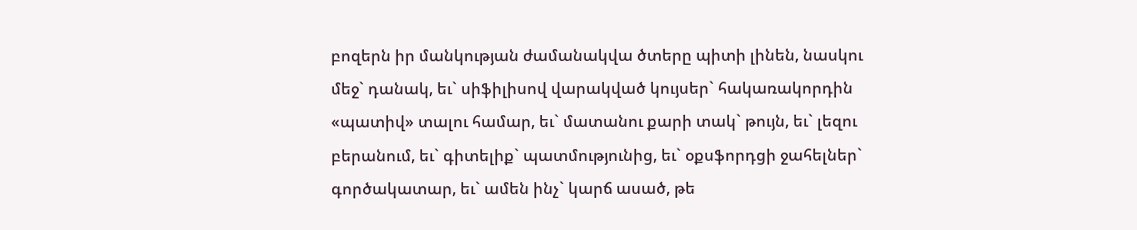բոզերն իր մանկության ժամանակվա ծտերը պիտի լինեն, նասկու մեջ` դանակ, եւ` սիֆիլիսով վարակված կույսեր` հակառակորդին «պատիվ» տալու համար, եւ` մատանու քարի տակ` թույն, եւ` լեզու բերանում, եւ` գիտելիք` պատմությունից, եւ` օքսֆորդցի ջահելներ` գործակատար, եւ` ամեն ինչ` կարճ ասած, թե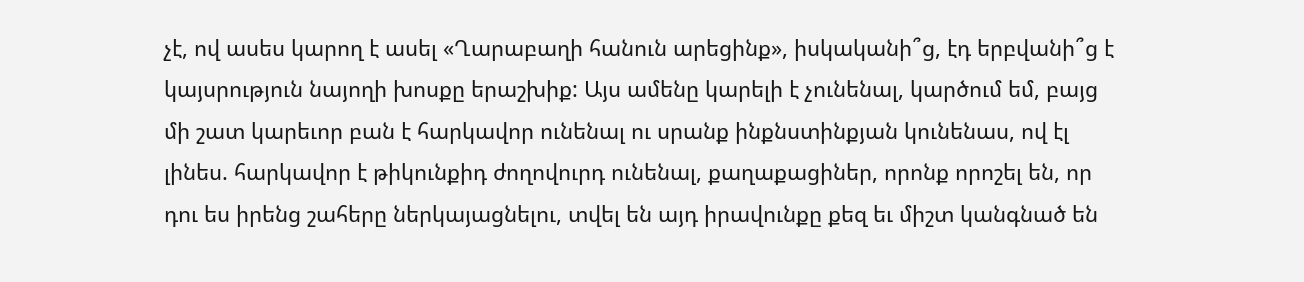չէ, ով ասես կարող է ասել «Ղարաբաղի հանուն արեցինք», իսկականի՞ց, էդ երբվանի՞ց է կայսրություն նայողի խոսքը երաշխիք: Այս ամենը կարելի է չունենալ, կարծում եմ, բայց մի շատ կարեւոր բան է հարկավոր ունենալ ու սրանք ինքնստինքյան կունենաս, ով էլ լինես. հարկավոր է թիկունքիդ ժողովուրդ ունենալ, քաղաքացիներ, որոնք որոշել են, որ դու ես իրենց շահերը ներկայացնելու, տվել են այդ իրավունքը քեզ եւ միշտ կանգնած են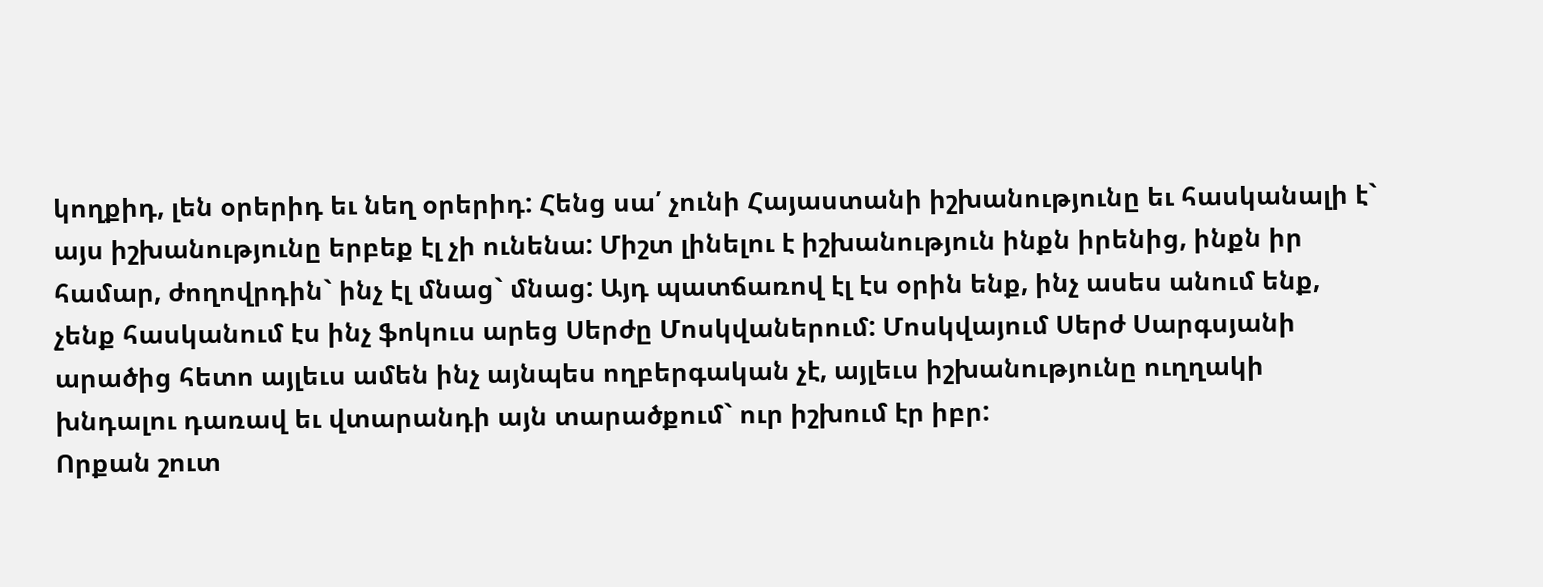կողքիդ, լեն օրերիդ եւ նեղ օրերիդ: Հենց սա՛ չունի Հայաստանի իշխանությունը եւ հասկանալի է` այս իշխանությունը երբեք էլ չի ունենա: Միշտ լինելու է իշխանություն ինքն իրենից, ինքն իր համար, ժողովրդին` ինչ էլ մնաց` մնաց: Այդ պատճառով էլ էս օրին ենք, ինչ ասես անում ենք, չենք հասկանում էս ինչ ֆոկուս արեց Սերժը Մոսկվաներում: Մոսկվայում Սերժ Սարգսյանի արածից հետո այլեւս ամեն ինչ այնպես ողբերգական չէ, այլեւս իշխանությունը ուղղակի խնդալու դառավ եւ վտարանդի այն տարածքում` ուր իշխում էր իբր:
Որքան շուտ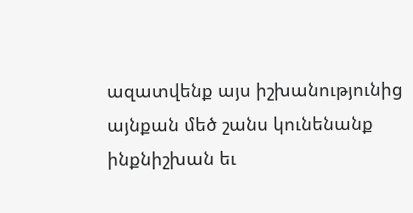ազատվենք այս իշխանությունից այնքան մեծ շանս կունենանք ինքնիշխան եւ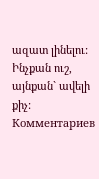ազատ լինելու: Ինչքան ուշ, այնքան` ավելի քիչ:
Комментариев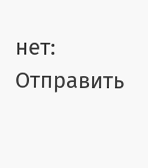нет:
Отправить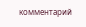комментарий